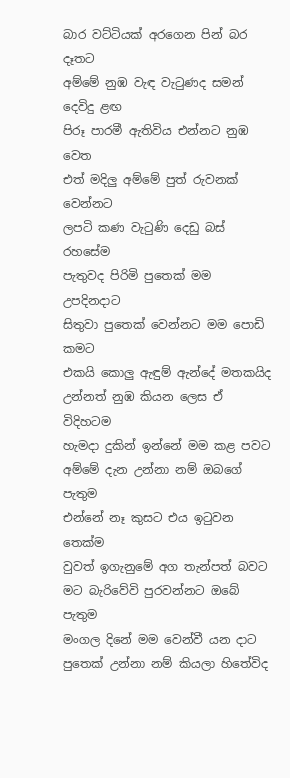බාර වට්ටියක් අරගෙන පින් බර දෑතට
අම්මේ නුඹ වැඳ වැටුණද සමන් දෙවිදු ළඟ
පිරූ පාරමී ඇතිවිය එන්නට නුඹ වෙත
එත් මදිලු අම්මේ පුත් රුවනක් වෙන්නට
ලපටි කණ වැටුණි දෙඩු බස් රහසේම
පැතුවද පිරිමි පුතෙක් මම උපදිනදාට
සිතුවා පුතෙක් වෙන්නට මම පොඩි කමට
එකයි කොලු ඇඳුම් ඇන්දේ මතකයිද
උන්නත් නුඹ කියන ලෙස ඒ විදිහටම
හැමදා දුකින් ඉන්නේ මම කළ පවට
අම්මේ දැන උන්නා නම් ඔබගේ පැතුම
එන්නේ නෑ කුසට එය ඉටුවන තෙක්ම
වුවත් ඉගැනුමේ අග තැන්පත් බවට
මට බැරිවේවි පුරවන්නට ඔබේ පැතුම
මංගල දිනේ මම වෙන්වී යන දාට
පුතෙක් උන්නා නම් කියලා හිතේවිද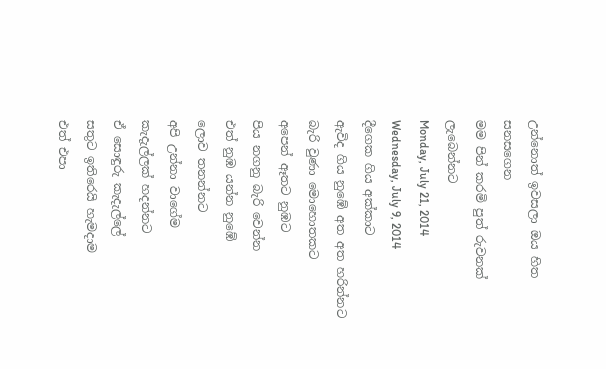උන්නොත් ඉවසලා ඔය හිත සනසගෙන
මම පින් කරමි පුත් රුවනක් ලැබෙන්නට
Monday, July 21, 2014
Wednesday, July 9, 2014
දීගෙක ගිය අක්කාට
ඇවිද ගිය නුඹේ අත අත හරින්නට
බැරි වුණා මොහොතකට
අපෙන් ඈතට නුඹට
පිය නගනු බැරි වෙන්න
එත් නුඹ යන්න නුඹේ
ලොව තනන්නට
අපි උන්නා වාගේම
කැදැල්ලක් හදන්නට
ඒ සොඳුරු කැදැල්ලේ
සතුට ඉතිරෙයි හැමදාම
එත් එපා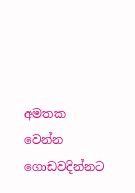අමතක වෙන්න
ගොඩවදින්නට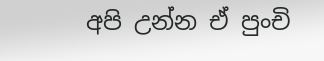අපි උන්න ඒ පුංචි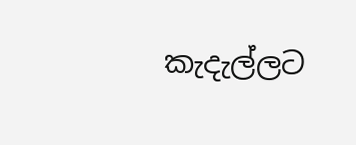කැදැල්ලට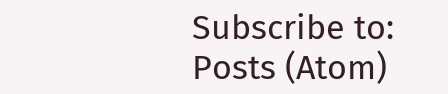Subscribe to:
Posts (Atom)